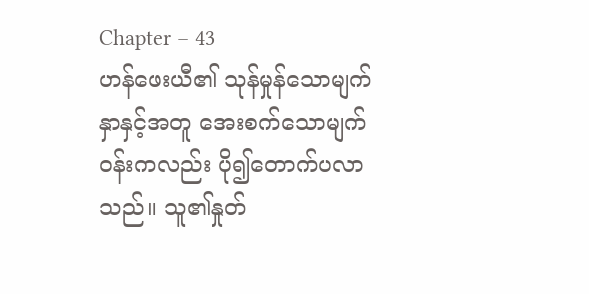Chapter – 43
ဟန်ဖေးယီ၏ သုန်မှုန်သောမျက်နှာနှင့်အတူ အေးစက်သောမျက်ဝန်းကလည်း ပို၍တောက်ပလာသည်။ သူ၏နှုတ်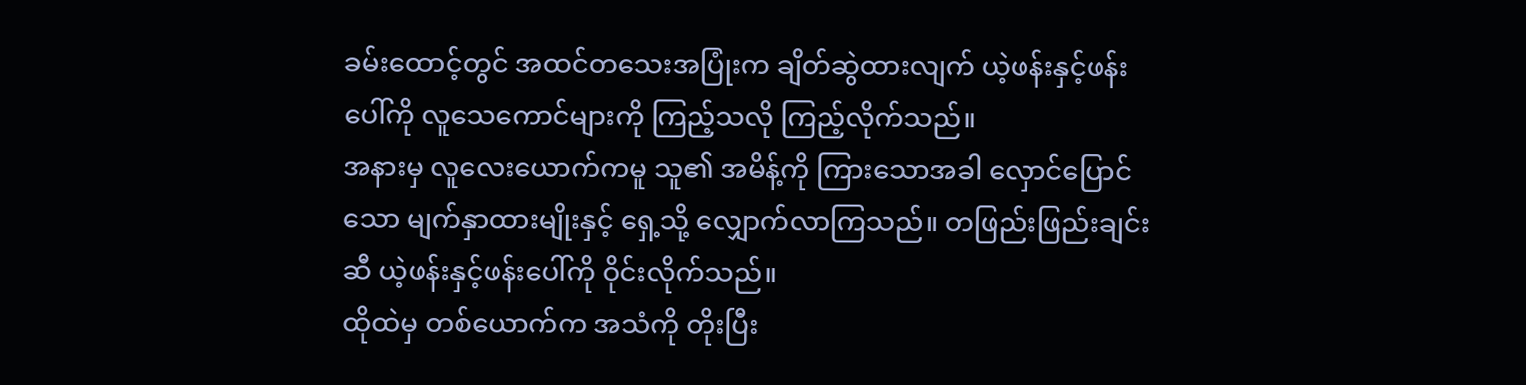ခမ်းထောင့်တွင် အထင်တသေးအပြုံးက ချိတ်ဆွဲထားလျက် ယဲ့ဖန်းနှင့်ဖန်းပေါ်ကို လူသေကောင်များကို ကြည့်သလို ကြည့်လိုက်သည်။
အနားမှ လူလေးယောက်ကမူ သူ၏ အမိန့်ကို ကြားသောအခါ လှောင်ပြောင်သော မျက်နှာထားမျိုးနှင့် ရှေ့သို့ လျှောက်လာကြသည်။ တဖြည်းဖြည်းချင်းဆီ ယဲ့ဖန်းနှင့်ဖန်းပေါ်ကို ဝိုင်းလိုက်သည်။
ထိုထဲမှ တစ်ယောက်က အသံကို တိုးပြီး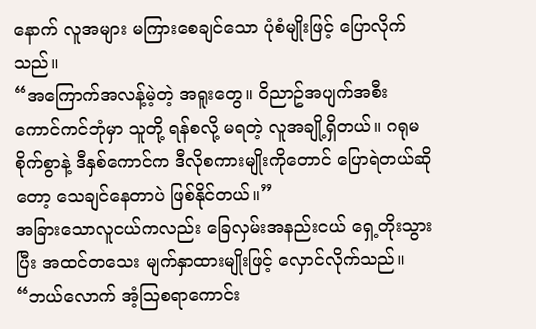နောက် လူအများ မကြားစေချင်သော ပုံစံမျိုးဖြင့် ပြောလိုက်သည်။
“အကြောက်အလန့်မဲ့တဲ့ အရူးတွေ။ ဝိညာဥ်အပျက်အစီး ကောင်ကင်ဘုံမှာ သူတို့ ရန်စလို့ မရတဲ့ လူအချို့ရှိတယ်။ ဂရုမစိုက်စွာနဲ့ ဒီနှစ်ကောင်က ဒီလိုစကားမျိုးကိုတောင် ပြောရဲတယ်ဆိုတော့ သေချင်နေတာပဲ ဖြစ်နိုင်တယ်။”
အခြားသောလူငယ်ကလည်း ခြေလှမ်းအနည်းငယ် ရှေ့တိုးသွားပြီး အထင်တသေး မျက်နှာထားမျိုးဖြင့် လှောင်လိုက်သည်။
“ဘယ်လောက် အံ့ဩစရာကောင်း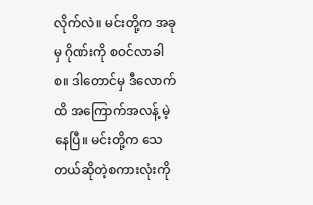လိုက်လဲ။ မင်းတို့က အခုမှ ဂိုဏ်းကို စဝင်လာခါစ။ ဒါတောင်မှ ဒီလောက်ထိ အကြောက်အလန့် မဲ့နေပြီ။ မင်းတို့က သေတယ်ဆိုတဲ့စကားလုံးကို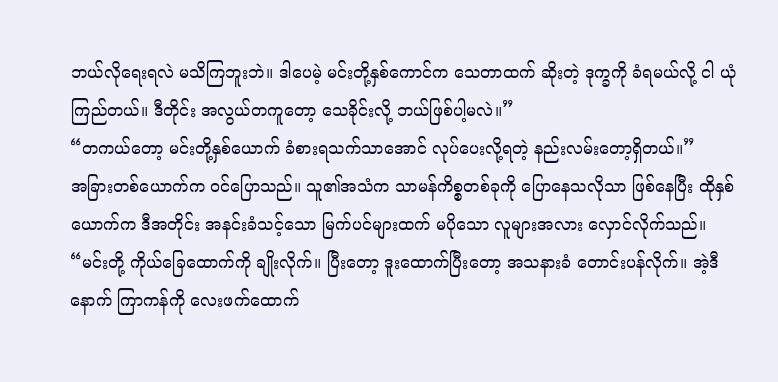ဘယ်လိုရေးရလဲ မသိကြဘူးဘဲ။ ဒါပေမဲ့ မင်းတို့နှစ်ကောင်က သေတာထက် ဆိုးတဲ့ ဒုက္ခကို ခံရမယ်လို့ ငါ ယုံကြည်တယ်။ ဒီတိုင်း အလွယ်တကူတော့ သေခိုင်းလို့ ဘယ်ဖြစ်ပါ့မလဲ။”
“တကယ်တော့ မင်းတို့နှစ်ယောက် ခံစားရသက်သာအောင် လုပ်ပေးလို့ရတဲ့ နည်းလမ်းတော့ရှိတယ်။”
အခြားတစ်ယောက်က ဝင်ပြောသည်။ သူ၏အသံက သာမန်ကိစ္စတစ်ခုကို ပြောနေသလိုသာ ဖြစ်နေပြီး ထိုနှစ်ယောက်က ဒီအတိုင်း အနင်းခံသင့်သော မြက်ပင်များထက် မပိုသော လူများအလား လှောင်လိုက်သည်။
“မင်းတို့ ကိုယ်ခြေထောက်ကို ချိုးလိုက်။ ပြီးတော့ ဒူးထောက်ပြီးတော့ အသနားခံ တောင်းပန်လိုက်။ အဲ့ဒီနောက် ကြာကန်ကို လေးဖက်ထောက်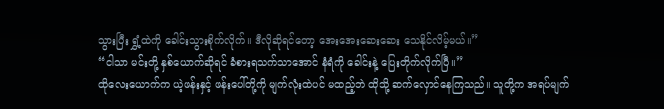သွားပြီး ရွှံ့ထဲကို ခေါင်းသွားစိုက်လိုက်။ ဒီလိုဆိုရင်တော့ အေးအေးဆေးဆေး သေနိုင်လိမ့်မယ်။”
“ငါသာ မင်းတို့ နှစ်ယောက်ဆိုရင် ခံစားရသက်သာအောင် နံရံကို ခေါင်းနဲ့ ပြေးတိုက်လိုက်ပြီ။”
ထိုလေးယောက်က ယဲ့ဖန်းနှင့် ဖန်းပေါ်တို့ကို မျက်လုံးထဲပင် မထည့်ဘဲ ထိုသို့ ဆက်လှောင်နေကြသည်။ သူတို့က အရပ်မျက်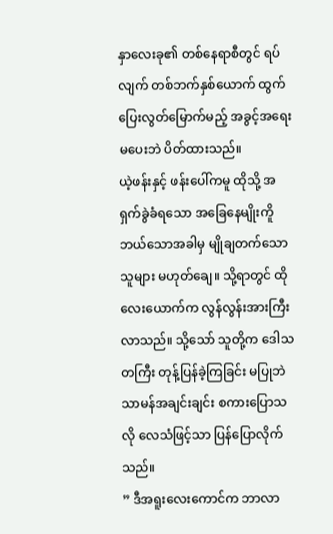နှာလေးခု၏ တစ်နေရာစီတွင် ရပ်လျက် တစ်ဘက်နှစ်ယောက် ထွက်ပြေးလွတ်မြောက်မည့် အခွင့်အရေးမပေးဘဲ ပိတ်ထားသည်။
ယဲ့ဖန်းနှင့် ဖန်းပေါ်ကမူ ထိုသို့ အရှက်ခွဲခံရသော အခြေနေမျိုးကိူ ဘယ်သောအခါမှ မျိုချတက်သောသူများ မဟုတ်ချေ။ သို့ရာတွင် ထိုလေးယောက်က လွန်လွန်းအားကြီးလာသည်။ သို့သော် သူတို့က ဒေါသတကြီး တုန့်ပြန်ခဲ့ကြခြင်း မပြုဘဲ သာမန်အချင်းချင်း စကားပြောသလို လေသံဖြင့်သာ ပြန်ပြောလိုက်သည်။
” ဒီအရူးလေးကောင်က ဘာလာ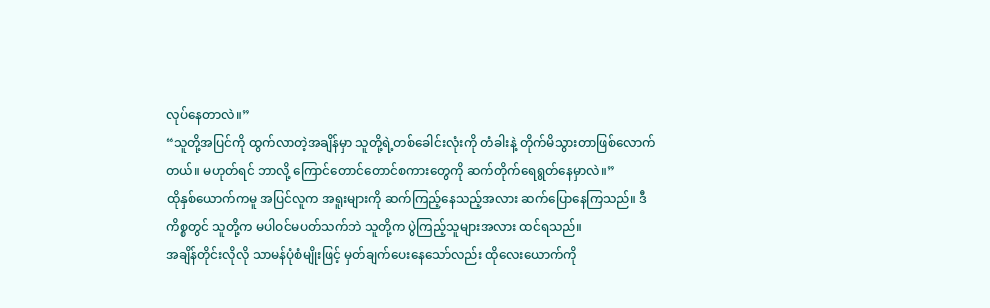လုပ်နေတာလဲ။”
“သူတို့အပြင်ကို ထွက်လာတဲ့အချိန်မှာ သူတို့ရဲ့တစ်ခေါင်းလုံးကို တံခါးနဲ့ တိုက်မိသွားတာဖြစ်လောက်တယ်။ မဟုတ်ရင် ဘာလို့ ကြောင်တောင်တောင်စကားတွေကို ဆက်တိုက်ရေရွတ်နေမှာလဲ။”
ထိုနှစ်ယောက်ကမူ အပြင်လူက အရူးများကို ဆက်ကြည့်နေသည့်အလား ဆက်ပြောနေကြသည်။ ဒီကိစ္စတွင် သူတို့က မပါဝင်မပတ်သက်ဘဲ သူတို့က ပွဲကြည့်သူများအလား ထင်ရသည်။
အချိန်တိုင်းလိုလို သာမန်ပုံစံမျိုးဖြင့် မှတ်ချက်ပေးနေသော်လည်း ထိုလေးယောက်ကို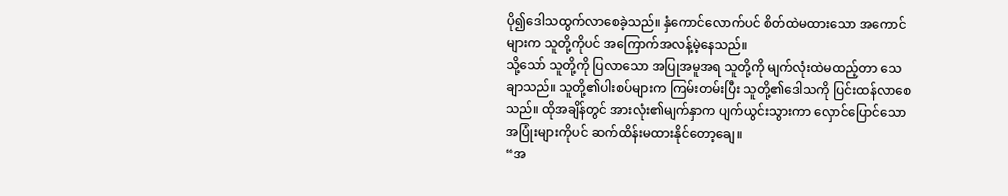ပို၍ဒေါသထွက်လာစေခဲ့သည်။ နှံကောင်လောက်ပင် စိတ်ထဲမထားသော အကောင်များက သူတို့ကိုပင် အကြောက်အလန့်မဲ့နေသည်။
သို့သော် သူတို့ကို ပြလာသော အပြုအမူအရ သူတို့ကို မျက်လုံးထဲမထည့်တာ သေချာသည်။ သူတို့၏ပါးစပ်များက ကြမ်းတမ်းပြီး သူတို့၏ဒေါသကို ပြင်းထန်လာစေသည်။ ထိုအချိန်တွင် အားလုံး၏မျက်နှာက ပျက်ယွင်းသွားကာ လှောင်ပြောင်သော အပြုံးများကိုပင် ဆက်ထိန်းမထားနိုင်တော့ချေ။
“အ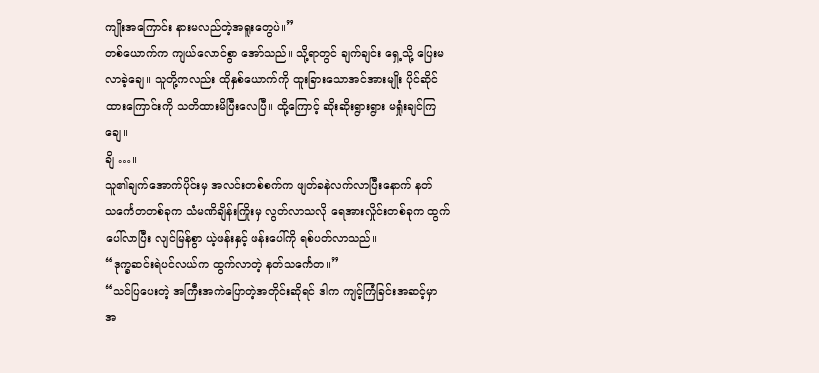ကျိုးအကြောင်း နားမလည်တဲ့အရူးတွေပဲ။”
တစ်ယောက်က ကျယ်လောင်စွာ အော်သည်။ သို့ရာတွင် ချက်ချင်း ရှေ့သို့ ပြေးမလာခဲ့ချေ။ သူတို့ကလည်း ထိုနှစ်ယောက်ကို ထူးခြားသောအင်အားမျိုး ပိုင်ဆိုင်ထားကြောင်းကို သတိထားမိပြီးလေပြီ။ ထို့ကြောင့် ဆိုးဆိုးရွားရွား မရှုံးချင်ကြချေ။
ချိ …။
သူ၏ချက်အောက်ပိုင်းမှ အလင်းတစ်စက်က ဖျတ်ခနဲလက်လာပြီးနောက် နတ်သင်္ကေတတစ်ခုက သံမဏိချိန်းကြိုးမှ လွတ်လာသလို ရေအားလှိုင်းတစ်ခုက ထွက်ပေါ်လာပြီး လျင်မြန်စွာ ယဲ့ဖန်းနှင့် ဖန်းပေါ်ကို ရစ်ပတ်လာသည်။
“ဒုက္ခဆင်းရဲပင်လယ်က ထွက်လာတဲ့ နတ်သင်္ကေတ။”
“သင်ပြပေးတဲ့ အကြီးအကဲပြောတဲ့အတိုင်းဆိုရင် ဒါက ကျင့်ကြံခြင်းအဆင့်မှာ အ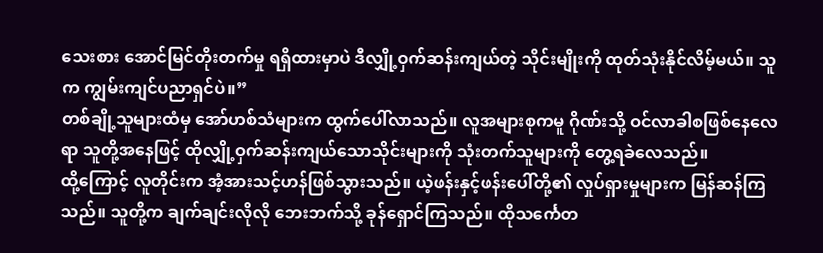သေးစား အောင်မြင်တိုးတက်မှု ရရှိထားမှာပဲ ဒီလျှို့ဝှက်ဆန်းကျယ်တဲ့ သိုင်းမျိုးကို ထုတ်သုံးနိုင်လိမ့်မယ်။ သူက ကျွမ်းကျင်ပညာရှင်ပဲ။”
တစ်ချို့သူများထံမှ အော်ဟစ်သံများက ထွက်ပေါ်လာသည်။ လူအများစုကမူ ဂိုဏ်းသို့ ဝင်လာခါစဖြစ်နေလေရာ သူတို့အနေဖြင့် ထိုလျှို့ဝှက်ဆန်းကျယ်သောသိုင်းများကို သုံးတက်သူများကို တွေ့ရခဲလေသည်။
ထို့ကြောင့် လူတိုင်းက အံ့အားသင့်ဟန်ဖြစ်သွားသည်။ ယဲ့ဖန်းနှင့်ဖန်းပေါ်တို့၏ လှုပ်ရှားမှုများက မြန်ဆန်ကြသည်။ သူတို့က ချက်ချင်းလိုလို ဘေးဘက်သို့ ခုန်ရှောင်ကြသည်။ ထိုသင်္ကေတ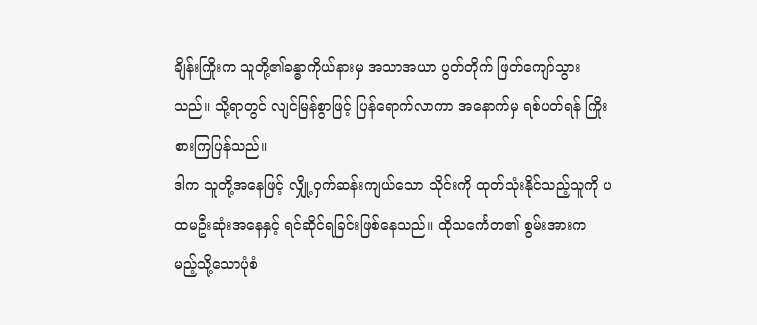ချိန်းကြိုးက သူတို့၏ခန္ဓာကိုယ်နားမှ အသာအယာ ပွတ်တိုက် ဖြတ်ကျော်သွားသည်။ သို့ရာတွင် လျင်မြန်စွာဖြင့် ပြန်ရောက်လာကာ အနောက်မှ ရစ်ပတ်ရန် ကြိုးစားကြပြန်သည်။
ဒါက သူတို့အနေဖြင့် လျှို့ဝှက်ဆန်းကျယ်သော သိုင်းကို ထုတ်သုံးနိုင်သည့်သူကို ပထမဦးဆုံးအနေနှင့် ရင်ဆိုင်ရခြင်းဖြစ်နေသည်။ ထိုသင်္ကေတ၏ စွမ်းအားက မည့်သို့သောပုံစံ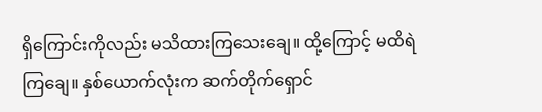ရှိကြောင်းကိုလည်း မသိထားကြသေးချေ။ ထို့ကြောင့် မထိရဲကြချေ။ နှစ်ယောက်လုံးက ဆက်တိုက်ရှောင်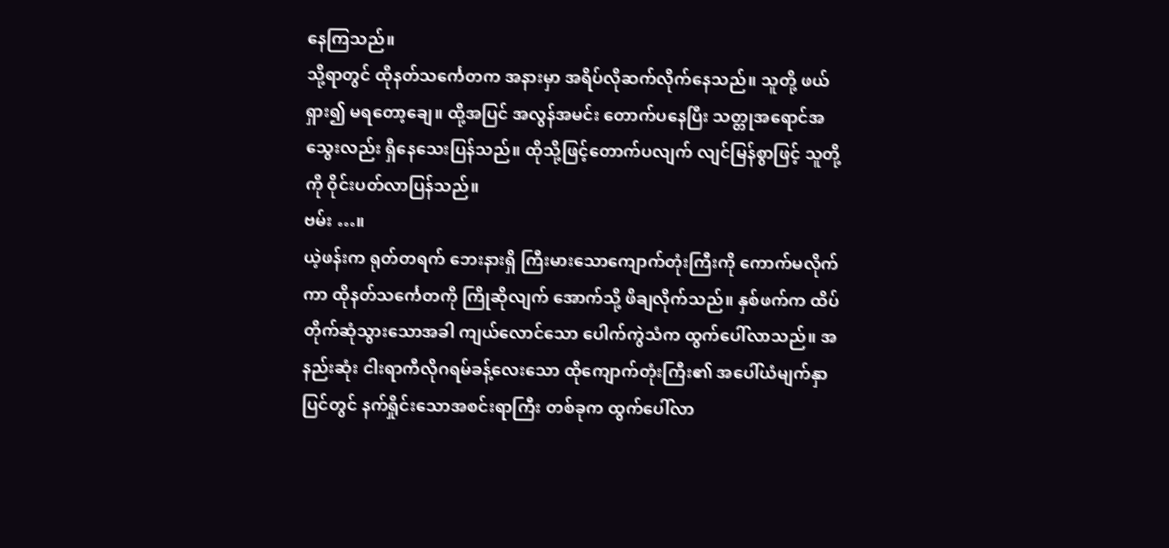နေကြသည်။
သို့ရာတွင် ထိုနတ်သင်္ကေတက အနားမှာ အရိပ်လိုဆက်လိုက်နေသည်။ သူတို့ ဖယ်ရှား၍ မရတော့ချေ။ ထို့အပြင် အလွန်အမင်း တောက်ပနေပြီး သတ္တုအရောင်အသွေးလည်း ရှိနေသေးပြန်သည်။ ထိုသို့ဖြင့်တောက်ပလျက် လျင်မြန်စွာဖြင့် သူတို့ကို ဝိုင်းပတ်လာပြန်သည်။
ဗမ်း …။
ယဲ့ဖန်းက ရုတ်တရက် ဘေးနားရှိ ကြီးမားသောကျောက်တုံးကြီးကို ကောက်မလိုက်ကာ ထိုနတ်သင်္ကေတကို ကြိုဆိုလျက် အောက်သို့ ဖိချလိုက်သည်။ နှစ်ဖက်က ထိပ်တိုက်ဆုံသွားသောအခါ ကျယ်လောင်သော ပေါက်ကွဲသံက ထွက်ပေါ်လာသည်။ အနည်းဆုံး ငါးရာကီလိုဂရမ်ခန့်လေးသော ထိုကျောက်တုံးကြီး၏ အပေါ်ယံမျက်နှာပြင်တွင် နက်ရှိုင်းသောအစင်းရာကြီး တစ်ခုက ထွက်ပေါ်လာ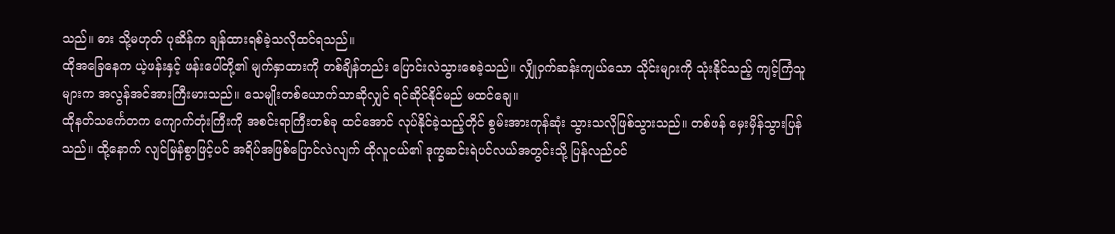သည်။ ဓား သို့မဟုတ် ပုဆိန်က ချန်ထားရစ်ခဲ့သလိုထင်ရသည်။
ထိုအခြေနေက ယဲ့ဖန်းနှင့် ဖန်းပေါ်တို့၏ မျက်နှာထားကို တစ်ချိန်တည်း ပြောင်းလဲသွားစေခဲ့သည်။ လျှိုဝှက်ဆန်းကျယ်သော သိုင်းများကို သုံးနိုင်သည့် ကျင့်ကြံသူများက အလွန်အင်အားကြီးမားသည်။ သေမျိုးတစ်ယောက်သာဆိုလျှင် ရင်ဆိုင်နိုင်မည် မထင်ချေ။
ထိုနတ်သင်္ကေတက ကျောက်တုံးကြီးကို အစင်းရာကြီးတစ်ခု ထင်အောင် လုပ်နိုင်ခဲ့သည့်တိုင် စွမ်းအားကုန်ဆုံး သွားသလိုဖြစ်သွားသည်။ တစ်ဖန် မှေးမှိန်သွားပြန်သည်။ ထို့နောက် လျင်မြန်စွာဖြင့်ပင် အရိပ်အဖြစ်ပြောင်လဲလျက် ထိုလူငယ်၏ ဒုက္ခဆင်းရဲပင်လယ်အတွင်းသို့ ပြန်လည်ဝင်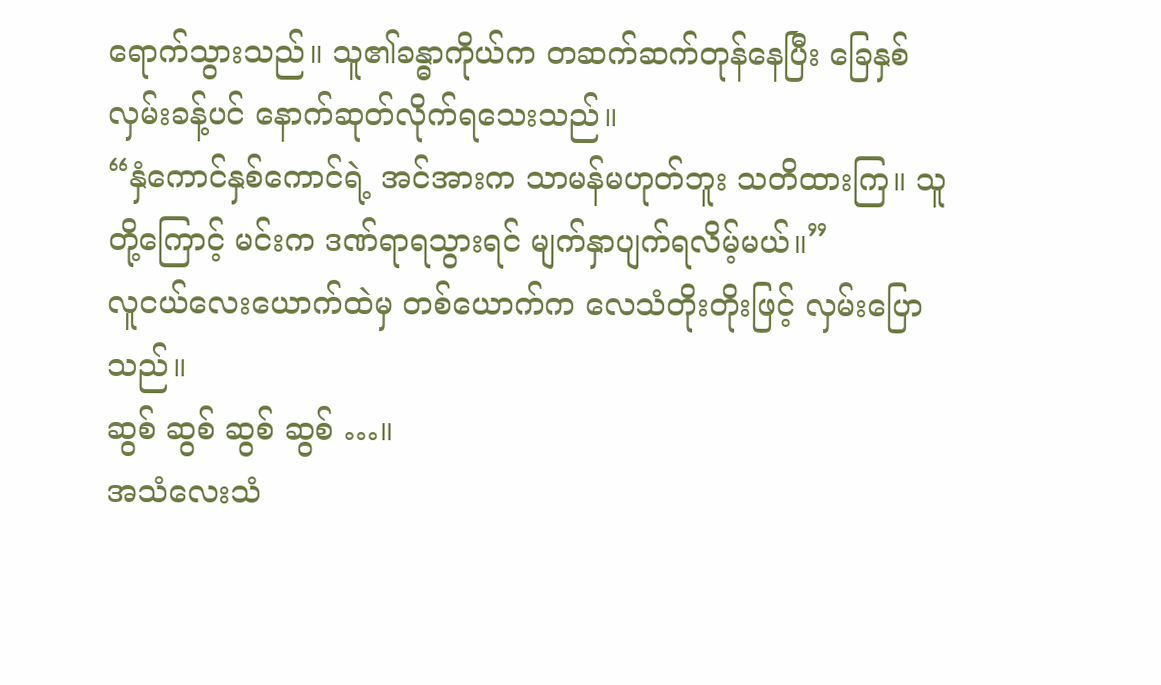ရောက်သွားသည်။ သူ၏ခန္ဓာကိုယ်က တဆက်ဆက်တုန်နေပြီး ခြေနှစ်လှမ်းခန့်ပင် နောက်ဆုတ်လိုက်ရသေးသည်။
“နှံကောင်နှစ်ကောင်ရဲ့ အင်အားက သာမန်မဟုတ်ဘူး သတိထားကြ။ သူတို့ကြောင့် မင်းက ဒဏ်ရာရသွားရင် မျက်နှာပျက်ရလိမ့်မယ်။”
လူငယ်လေးယောက်ထဲမှ တစ်ယောက်က လေသံတိုးတိုးဖြင့် လှမ်းပြောသည်။
ဆွစ် ဆွစ် ဆွစ် ဆွစ် …။
အသံလေးသံ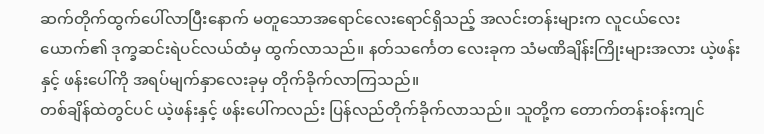ဆက်တိုက်ထွက်ပေါ်လာပြီးနောက် မတူသောအရောင်လေးရောင်ရှိသည့် အလင်းတန်းများက လူငယ်လေးယောက်၏ ဒုက္ခဆင်းရဲပင်လယ်ထံမှ ထွက်လာသည်။ နတ်သင်္ကေတ လေးခုက သံမဏိချိန်းကြိုးများအလား ယဲ့ဖန်းနှင့် ဖန်းပေါ်ကို အရပ်မျက်နှာလေးခုမှ တိုက်ခိုက်လာကြသည်။
တစ်ချိန်ထဲတွင်ပင် ယဲ့ဖန်းနှင့် ဖန်းပေါ်ကလည်း ပြန်လည်တိုက်ခိုက်လာသည်။ သူတို့က တောက်တန်းဝန်းကျင်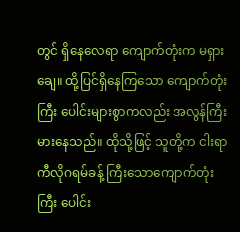တွင် ရှိနေလေရာ ကျောက်တုံးက မရှားချေ။ ထို့ပြင်ရှိနေကြသော ကျောက်တုံးကြီး ပေါင်းများစွာကလည်း အလွန်ကြီးမားနေသည်။ ထိုသို့ဖြင့် သူတို့က ငါးရာကီလိုဂရမ်ခန့် ကြီးသောကျောက်တုံးကြီး ပေါင်း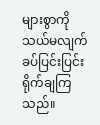များစွာကို သယ်မလျက် ခပ်ပြင်းပြင်း ရိုက်ချကြသည်။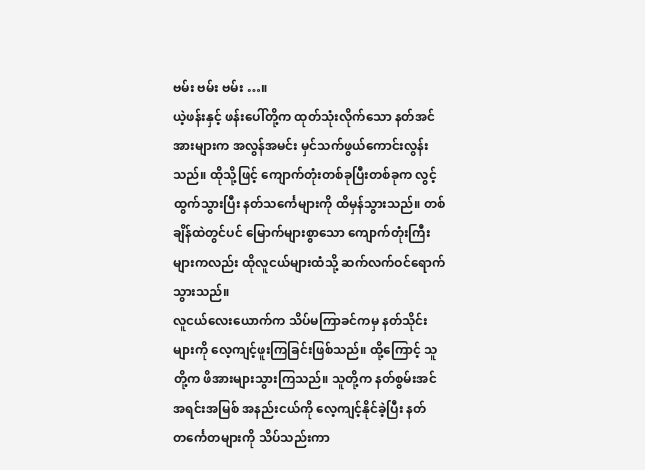ဗမ်း ဗမ်း ဗမ်း …။
ယဲ့ဖန်းနှင့် ဖန်းပေါ်တို့က ထုတ်သုံးလိုက်သော နတ်အင်အားများက အလွန်အမင်း မှင်သက်ဖွယ်ကောင်းလွန်းသည်။ ထိုသို့ဖြင့် ကျောက်တုံးတစ်ခုပြီးတစ်ခုက လွင့်ထွက်သွားပြီး နတ်သင်္ကေများကို ထိမှန်သွားသည်။ တစ်ချိန်ထဲတွင်ပင် မြောက်များစွာသော ကျောက်တုံးကြီးများကလည်း ထိုလူငယ်များထံသို့ ဆက်လက်ဝင်ရောက်သွားသည်။
လူငယ်လေးယောက်က သိပ်မကြာခင်ကမှ နတ်သိုင်းများကို လေ့ကျင့်ဖူးကြခြင်းဖြစ်သည်။ ထို့ကြောင့် သူတို့က ဖိအားများသွားကြသည်။ သူတို့က နတ်စွမ်းအင်အရင်းအမြစ် အနည်းငယ်ကို လေ့ကျင့်နိုင်ခဲ့ပြီး နတ်တင်္ကေတများကို သိပ်သည်းကာ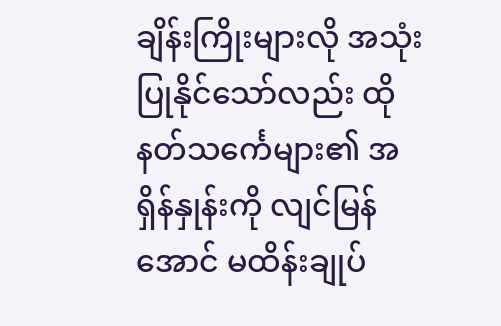ချိန်းကြိုးများလို အသုံးပြုနိုင်သော်လည်း ထိုနတ်သင်္ကေများ၏ အရှိန်နှုန်းကို လျင်မြန်အောင် မထိန်းချုပ်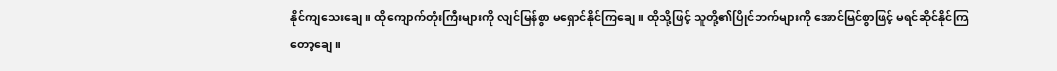နိုင်ကျသေးချေ။ ထိုကျောက်တုံးကြီးများကို လျင်မြန်စွာ မရှောင်နိုင်ကြချေ။ ထိုသို့ဖြင့် သူတို့၏ပြိုင်ဘက်များကို အောင်မြင်စွာဖြင့် မရင်ဆိုင်နိုင်ကြတော့ချေ။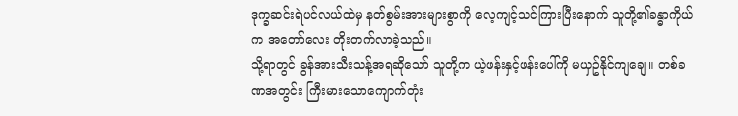ဒုက္ခဆင်းရဲပင်လယ်ထဲမှ နတ်စွမ်းအားများစွာကို လေ့ကျင့်သင်ကြားပြီးနောက် သူတို့၏ခန္ဓာကိုယ်က အတော်လေး တိုးတက်လာခဲ့သည်။
သို့ရာတွင် ခွန်အားသီးသန့်အရဆိုသော် သူတို့က ယဲ့ဖန်းနှင့်ဖန်းပေါ်ကို မယှဥ်နိုင်ကျချေ။ တစ်ခဏအတွင်း ကြီးမားသောကျောက်တုံး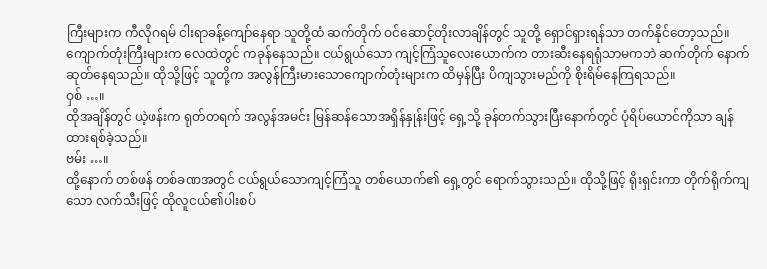ကြီးများက ကီလိုဂရမ် ငါးရာခန့်ကျော်နေရာ သူတို့ထံ ဆက်တိုက် ဝင်ဆောင့်တိုးလာချိန်တွင် သူတို့ ရှောင်ရှားရန်သာ တက်နိုင်တော့သည်။
ကျောက်တုံးကြီးများက လေထဲတွင် ကခုန်နေသည်။ ငယ်ရွယ်သော ကျင့်ကြံသူလေးယောက်က တားဆီးနေရရုံသာမကဘဲ ဆက်တိုက် နောက်ဆုတ်နေရသည်။ ထိုသို့ဖြင့် သူတို့က အလွန်ကြီးမားသောကျောက်တုံးများက ထိမှန်ပြီး ပိကျသွားမည်ကို စိုးရိမ်နေကြရသည်။
ဝှစ် …။
ထိုအချိန်တွင် ယဲ့ဖန်းက ရုတ်တရက် အလွန်အမင်း မြန်ဆန်သောအရှိန်နှုန်းဖြင့် ရှေ့သို့ ခုန်တက်သွားပြီးနောက်တွင် ပုံရိပ်ယောင်ကိုသာ ချန်ထားရစ်ခဲ့သည်။
ဗမ်း …။
ထို့နောက် တစ်ဖန် တစ်ခဏအတွင် ငယ်ရွယ်သောကျင့်ကြံသူ တစ်ယောက်၏ ရှေ့တွင် ရောက်သွားသည်။ ထိုသို့ဖြင့် ရိုးရှင်းကာ တိုက်ရိုက်ကျသော လက်သီးဖြင့် ထိုလူငယ်၏ပါးစပ်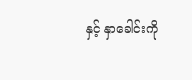နှင့် နှာခေါင်းကို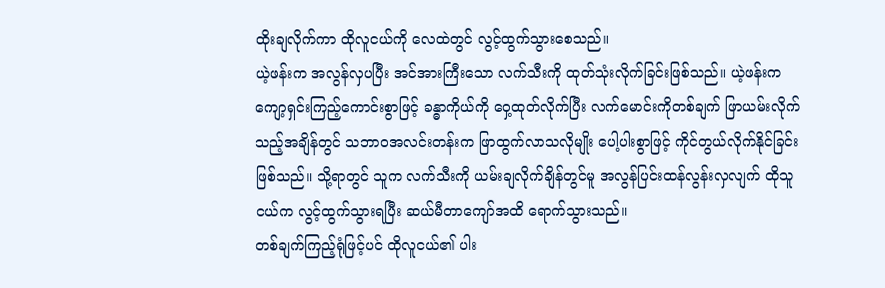ထိုးချလိုက်ကာ ထိုလူငယ်ကို လေထဲတွင် လွင့်ထွက်သွားစေသည်။
ယဲ့ဖန်းက အလွန်လှပပြီး အင်အားကြီးသော လက်သီးကို ထုတ်သုံးလိုက်ခြင်းဖြစ်သည်။ ယဲ့ဖန်းက ကျော့ရှင်းကြည့်ကောင်းစွာဖြင့် ခန္ဓာကိုယ်ကို ဝှေ့ထုတ်လိုက်ပြီး လက်မောင်းကိုတစ်ချက် ဖြာယမ်းလိုက်သည့်အချိန်တွင် သဘာဝအလင်းတန်းက ဖြာထွက်လာသလိုမျိုး ပေါ့ပါးစွာဖြင့် ကိုင်တွယ်လိုက်နိုင်ခြင်း ဖြစ်သည်။ သို့ရာတွင် သူက လက်သီးကို ယမ်းချလိုက်ချိန်တွင်မူ အလွန်ပြင်းထန်လွန်းလှလျက် ထိုသူငယ်က လွင့်ထွက်သွားရပြီး ဆယ်မီတာကျော်အထိ ရောက်သွားသည်။
တစ်ချက်ကြည့်ရုံဖြင့်ပင် ထိုလူငယ်၏ ပါး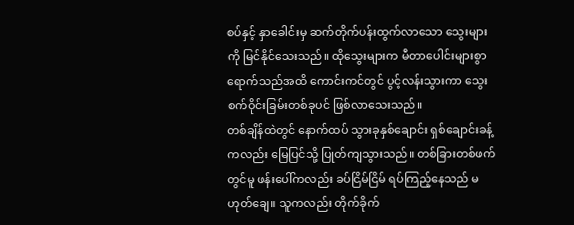စပ်နှင့် နှာခေါင်းမှ ဆက်တိုက်ပန်းထွက်လာသော သွေးများကို မြင်နိုင်သေးသည်။ ထိုသွေးများက မီတာပေါင်းများစွာရောက်သည်အထိ ကောင်းကင်တွင် ပွင့်လန်းသွားကာ သွေးစက်ဝိုင်းခြမ်းတစ်ခုပင် ဖြစ်လာသေးသည်။
တစ်ချိန်ထဲတွင် နောက်ထပ် သွားခုနှစ်ချောင်း ရှစ်ချောင်းခန့်ကလည်း မြေပြင်သို့ ပြုတ်ကျသွားသည်။ တစ်ခြားတစ်ဖက်တွင်မူ ဖန်းပေါ်ကလည်း ခပ်ငြိမ်ငြိမ် ရပ်ကြည့်နေသည် မဟုတ်ချေ။ သူကလည်း တိုက်ခိုက်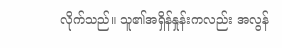လိုက်သည်။ သူ၏အရှိန်နှုန်းကလည်း အလွန်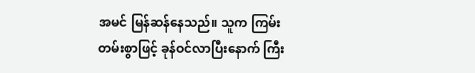အမင် မြန်ဆန်နေသည်။ သူက ကြမ်းတမ်းစွာဖြင့် ခုန်ဝင်လာပြီးနောက် ကြီး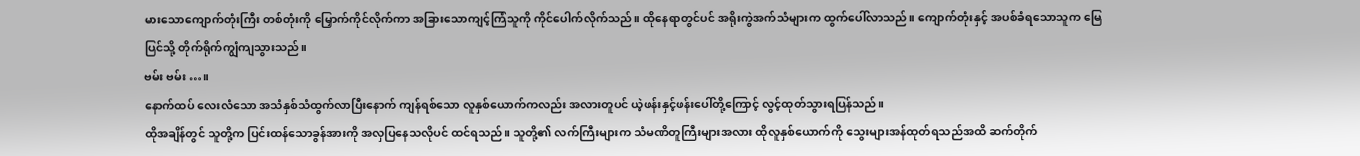မားသောကျောက်တုံးကြီး တစ်တုံးကို မြှောက်ကိုင်လိုက်ကာ အခြားသောကျင့်ကြံသူကို ကိုင်ပေါက်လိုက်သည်။ ထိုနေရာတွင်ပင် အရိုးကွဲအက်သံများက ထွက်ပေါ်လာသည်။ ကျောက်တုံးနှင့် အပစ်ခံရသောသူက မြေပြင်သို့ တိုက်ရိုက်ကျွံကျသွားသည်။
ဗမ်း ဗမ်း …။
နောက်ထပ် လေးလံသော အသံနှစ်သံထွက်လာပြီးနောက် ကျန်ရစ်သော လူနှစ်ယောက်ကလည်း အလားတူပင် ယဲ့ဖန်းနှင့်ဖန်းပေါ်တို့ကြောင့် လွင့်ထုတ်သွားရပြန်သည်။
ထိုအချိန်တွင် သူတို့က ပြင်းထန်သောခွန်အားကို အလှပြနေသလိုပင် ထင်ရသည်။ သူတို့၏ လက်ကြီးများက သံမဏိတူကြီးများအလား ထိုလူနှစ်ယောက်ကို သွေးများအန်ထုတ်ရသည်အထိ ဆက်တိုက်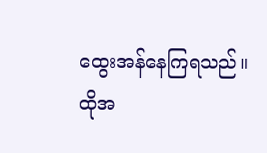ထွေးအန်နေကြရသည်။
ထိုအ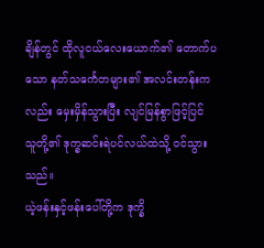ချိန်တွင် ထိုလူငယ်လေးယောက်၏ တောက်ပသော နတ်သင်္ကေတများ၏ အလင်းတန်းကလည်း မှေးမှိန်သွားပြီး လျင်မြန်စွာဖြင့်ပြင် သူတို့၏ ဒုက္ခဆင်းရဲပင်လယ်ထဲသို့ ဝင်သွားသည်။
ယဲ့ဖန်းနှင့်ဖန်းပေါ်တို့က ဒုက္ခိ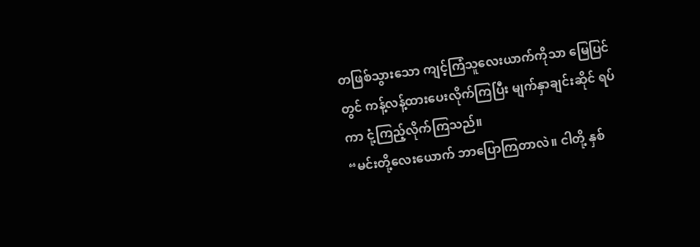တဖြစ်သွားသော ကျင့်ကြံသူလေးယာက်ကိုသာ မြေပြင်တွင် ကန့်လန့်ထားပေးလိုက်ကြပြီး မျက်နှာချင်းဆိုင် ရပ်ကာ ငုံ့ကြည့်လိုက်ကြသည်။
“မင်းတို့လေးယောက် ဘာပြောကြတာလဲ။ ငါတို့ နှစ်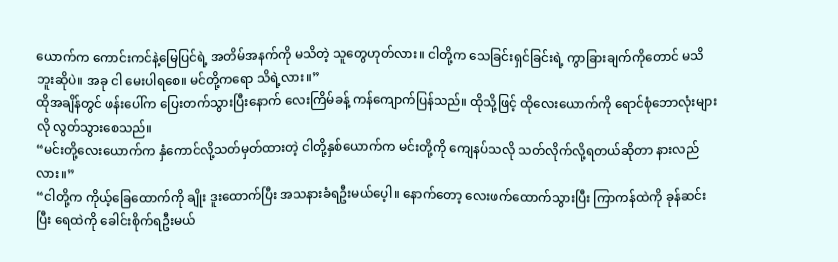ယောက်က ကောင်းကင်နဲ့မြေပြင်ရဲ့ အတိမ်အနက်ကို မသိတဲ့ သူတွေဟုတ်လား။ ငါတို့က သေခြင်းရှင်ခြင်းရဲ့ ကွာခြားချက်ကိုတောင် မသိဘူးဆိုပဲ။ အခု ငါ မေးပါရစေ။ မင်တို့ကရော သိရဲ့လား။”
ထိုအချိန်တွင် ဖန်းပေါ်က ပြေးတက်သွားပြီးနောက် လေးကြိမ်ခန့် ကန်ကျောက်ပြန်သည်။ ထိုသို့ဖြင့် ထိုလေးယောက်ကို ရောင်စုံဘောလုံးများလို လွတ်သွားစေသည်။
“မင်းတို့လေးယောက်က နှံကောင်လို့သတ်မှတ်ထားတဲ့ ငါတို့နှစ်ယောက်က မင်းတို့ကို ကျေနပ်သလို သတ်လိုက်လို့ရတယ်ဆိုတာ နားလည်လား။”
“ငါတို့က ကိုယ့်ခြေထောက်ကို ချိုး ဒူးထောက်ပြီး အသနားခံရဦးမယ်ပေ့ါ။ နောက်တော့ လေးဖက်ထောက်သွားပြီး ကြာကန်ထဲကို ခုန်ဆင်းပြီး ရေထဲကို ခေါင်းစိုက်ရဦးမယ်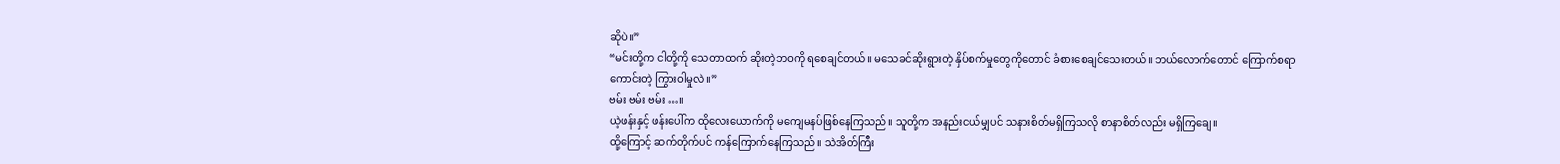ဆိုပဲ။”
“မင်းတို့က ငါတို့ကို သေတာထက် ဆိုးတဲ့ဘဝကို ရစေချင်တယ်။ မသေခင်ဆိုးရွားတဲ့ နှိပ်စက်မှုတွေကိုတောင် ခံစားစေချင်သေးတယ်။ ဘယ်လောက်တောင် ကြောက်စရာကောင်းတဲ့ ကြွားဝါမှုလဲ။”
ဗမ်း ဗမ်း ဗမ်း …။
ယဲ့ဖန်းနှင့် ဖန်းပေါ်က ထိုလေးယောက်ကို မကျေမနပ်ဖြစ်နေကြသည်။ သူတို့က အနည်းငယ်မျှပင် သနားစိတ်မရှိကြသလို စာနာစိတ်လည်း မရှိကြချေ။
ထို့ကြောင့် ဆက်တိုက်ပင် ကန်ကြောက်နေကြသည်။ သဲအိတ်ကြီး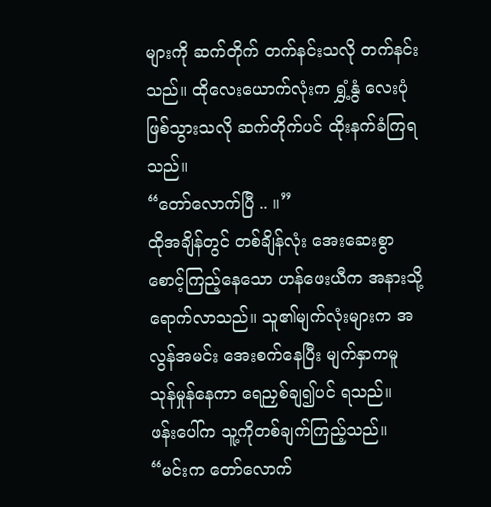များကို ဆက်တိုက် တက်နင်းသလို တက်နင်းသည်။ ထိုလေးယောက်လုံးက ရွှံ့နွံ လေးပုံဖြစ်သွားသလို ဆက်တိုက်ပင် ထိုးနက်ခံကြရသည်။
“တော်လောက်ပြီ .. ။”
ထိုအချိန်တွင် တစ်ချိန်လုံး အေးဆေးစွာ စောင့်ကြည့်နေသော ဟန်ဖေးယီက အနားသို့ရောက်လာသည်။ သူ၏မျက်လုံးများက အလွန်အမင်း အေးစက်နေပြီး မျက်နှာကမူ သုန်မှုန်နေကာ ရေညှစ်ချ၍ပင် ရသည်။
ဖန်းပေါ်က သူ့ကိုတစ်ချက်ကြည့်သည်။
“မင်းက တော်လောက်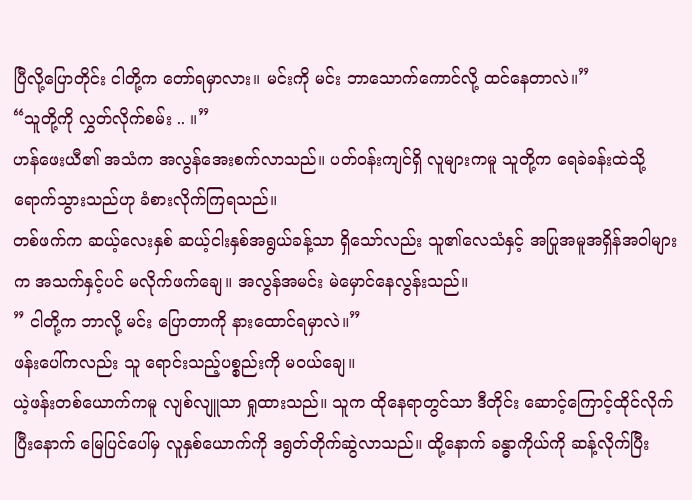ပြီလို့ပြောတိုင်း ငါတို့က တော်ရမှာလား။ မင်းကို မင်း ဘာသောက်ကောင်လို့ ထင်နေတာလဲ။”
“သူတို့ကို လွှတ်လိုက်စမ်း .. ။”
ဟန်ဖေးယီ၏ အသံက အလွန်အေးစက်လာသည်။ ပတ်ဝန်းကျင်ရှိ လူများကမူ သူတို့က ရေခဲခန်းထဲသို့ ရောက်သွားသည်ဟု ခံစားလိုက်ကြရသည်။
တစ်ဖက်က ဆယ့်လေးနှစ် ဆယ့်ငါးနှစ်အရွယ်ခန့်သာ ရှိသော်လည်း သူ၏လေသံနှင့် အပြုအမူအရှိန်အဝါများက အသက်နှင့်ပင် မလိုက်ဖက်ချေ။ အလွန်အမင်း မဲမှောင်နေလွန်းသည်။
” ငါတို့က ဘာလို့ မင်း ပြောတာကို နားထောင်ရမှာလဲ။”
ဖန်းပေါ်ကလည်း သူ ရောင်းသည့်ပစ္စည်းကို မဝယ်ချေ။
ယဲ့ဖန်းတစ်ယောက်ကမူ လျစ်လျူသာ ရှုထားသည်။ သူက ထိုနေရာတွင်သာ ဒီတိုင်း ဆောင့်ကြောင့်ထိုင်လိုက်ပြီးနောက် မြေပြင်ပေါ်မှ လူနှစ်ယောက်ကို ဒရွတ်တိုက်ဆွဲလာသည်။ ထို့နောက် ခန္ဓာကိုယ်ကို ဆန့်လိုက်ပြီး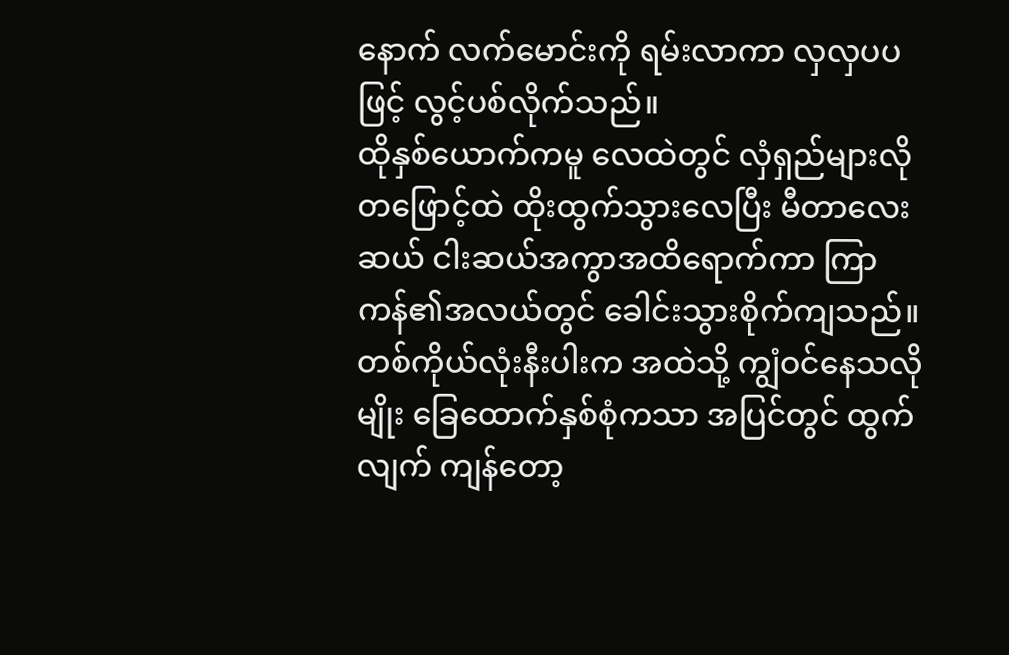နောက် လက်မောင်းကို ရမ်းလာကာ လှလှပပဖြင့် လွင့်ပစ်လိုက်သည်။
ထိုနှစ်ယောက်ကမူ လေထဲတွင် လှံရှည်များလို တဖြောင့်ထဲ ထိုးထွက်သွားလေပြီး မီတာလေးဆယ် ငါးဆယ်အကွာအထိရောက်ကာ ကြာကန်၏အလယ်တွင် ခေါင်းသွားစိုက်ကျသည်။ တစ်ကိုယ်လုံးနီးပါးက အထဲသို့ ကျွံဝင်နေသလိုမျိုး ခြေထောက်နှစ်စုံကသာ အပြင်တွင် ထွက်လျက် ကျန်တော့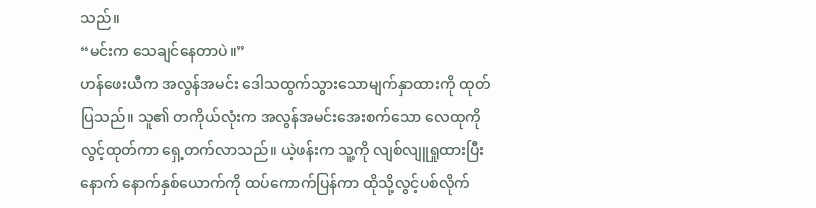သည်။
“မင်းက သေချင်နေတာပဲ။”
ဟန်ဖေးယီက အလွန်အမင်း ဒေါသထွက်သွားသောမျက်နှာထားကို ထုတ်ပြသည်။ သူ၏ တကိုယ်လုံးက အလွန်အမင်းအေးစက်သော လေထုကို လွင့်ထုတ်ကာ ရှေ့တက်လာသည်။ ယဲ့ဖန်းက သူ့ကို လျစ်လျူရှုထားပြီးနောက် နောက်နှစ်ယောက်ကို ထပ်ကောက်ပြန်ကာ ထိုသို့လွင့်ပစ်လိုက်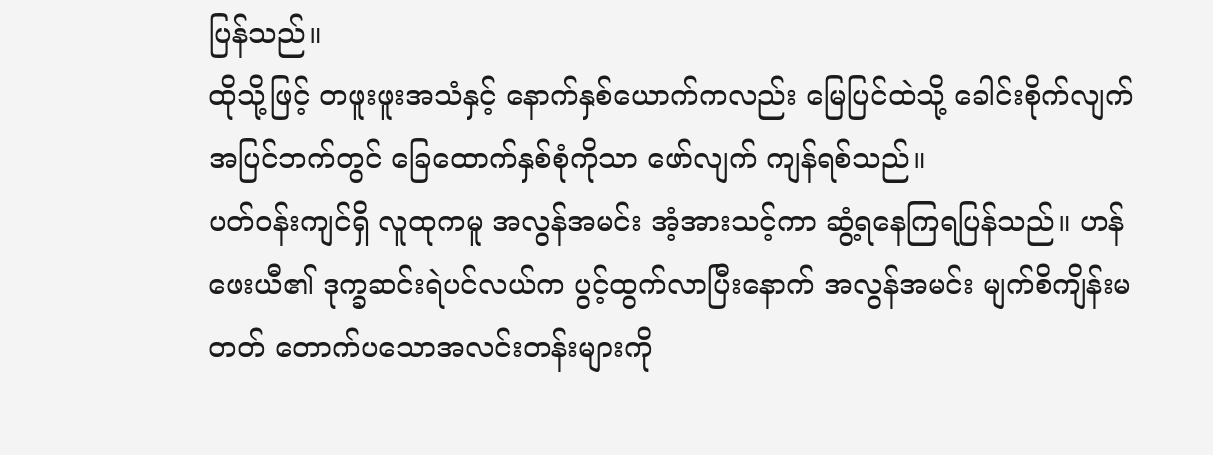ပြန်သည်။
ထိုသို့ဖြင့် တဖူးဖူးအသံနှင့် နောက်နှစ်ယောက်ကလည်း မြေပြင်ထဲသို့ ခေါင်းစိုက်လျက် အပြင်ဘက်တွင် ခြေထောက်နှစ်စုံကိုသာ ဖော်လျက် ကျန်ရစ်သည်။
ပတ်ဝန်းကျင်ရှိ လူထုကမူ အလွန်အမင်း အံ့အားသင့်ကာ ဆွံ့ရနေကြရပြန်သည်။ ဟန်ဖေးယီ၏ ဒုက္ခဆင်းရဲပင်လယ်က ပွင့်ထွက်လာပြီးနောက် အလွန်အမင်း မျက်စိကျိန်းမတတ် တောက်ပသောအလင်းတန်းများကို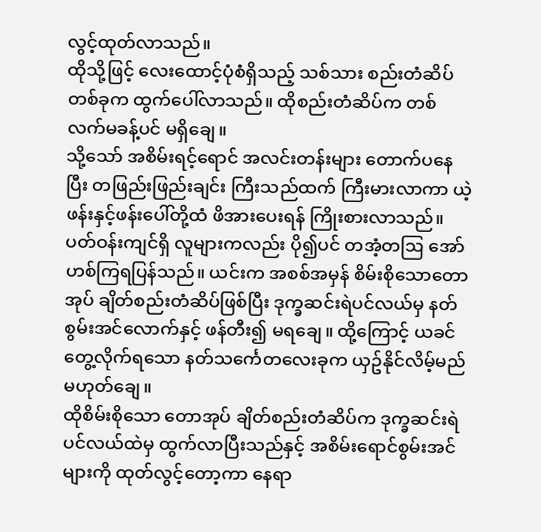လွင့်ထုတ်လာသည်။
ထိုသို့ဖြင့် လေးထောင့်ပုံစံရှိသည့် သစ်သား စည်းတံဆိပ်တစ်ခုက ထွက်ပေါ်လာသည်။ ထိုစည်းတံဆိပ်က တစ်လက်မခန့်ပင် မရှိချေ။
သို့သော် အစိမ်းရင့်ရောင် အလင်းတန်းများ တောက်ပနေပြီး တဖြည်းဖြည်းချင်း ကြီးသည်ထက် ကြီးမားလာကာ ယဲ့ဖန်းနှင့်ဖန်းပေါ်တို့ထံ ဖိအားပေးရန် ကြိုးစားလာသည်။
ပတ်ဝန်းကျင်ရှိ လူများကလည်း ပို၍ပင် တအံ့တဩ အော်ဟစ်ကြရပြန်သည်။ ယင်းက အစစ်အမှန် စိမ်းစိုသောတောအုပ် ချိတ်စည်းတံဆိပ်ဖြစ်ပြီး ဒုက္ခဆင်းရဲပင်လယ်မှ နတ်စွမ်းအင်လောက်နှင့် ဖန်တီး၍ မရချေ။ ထို့ကြောင့် ယခင်တွေ့လိုက်ရသော နတ်သင်္ကေတလေးခုက ယှဥ်နိုင်လိမ့်မည်မဟုတ်ချေ။
ထိုစိမ်းစိုသော တောအုပ် ချိတ်စည်းတံဆိပ်က ဒုက္ခဆင်းရဲပင်လယ်ထဲမှ ထွက်လာပြီးသည်နှင့် အစိမ်းရောင်စွမ်းအင်များကို ထုတ်လွင့်တော့ကာ နေရာ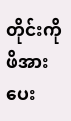တိုင်းကို ဖိအားပေး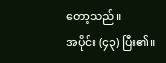တော့သည်။
အပိုင်း (၄၃) ပြီး၏။